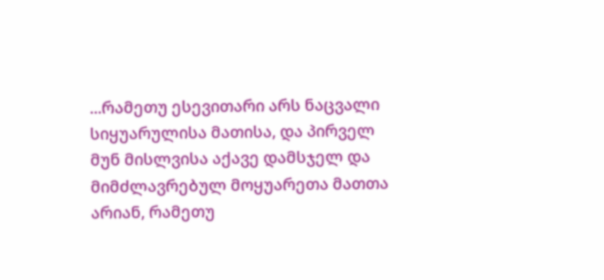...რამეთუ ესევითარი არს ნაცვალი სიყუარულისა მათისა, და პირველ მუნ მისლვისა აქავე დამსჯელ და მიმძლავრებულ მოყუარეთა მათთა არიან, რამეთუ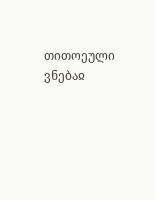თითოეული ვნებაჲ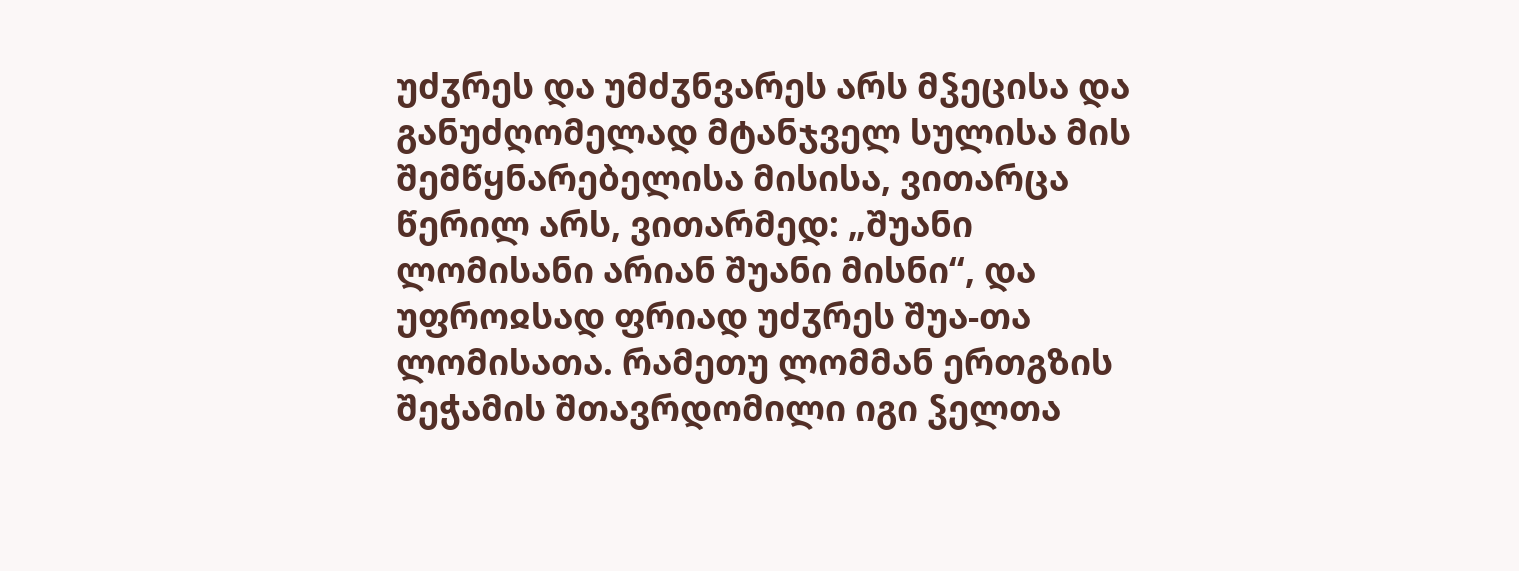უძჳრეს და უმძჳნვარეს არს მჴეცისა და განუძღომელად მტანჯველ სულისა მის შემწყნარებელისა მისისა, ვითარცა წერილ არს, ვითარმედ: „შუანი ლომისანი არიან შუანი მისნი“, და უფროჲსად ფრიად უძჳრეს შუა-თა ლომისათა. რამეთუ ლომმან ერთგზის შეჭამის შთავრდომილი იგი ჴელთა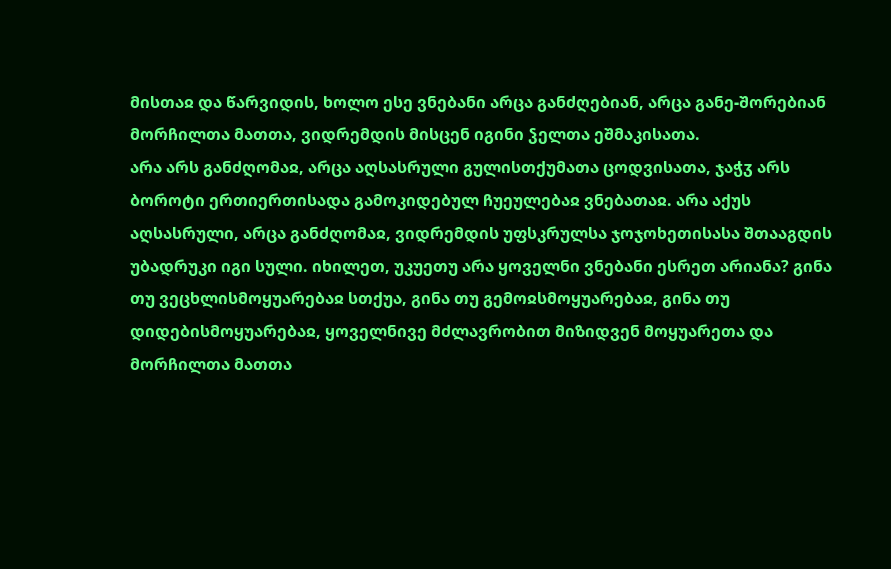მისთაჲ და წარვიდის, ხოლო ესე ვნებანი არცა განძღებიან, არცა განე-შორებიან მორჩილთა მათთა, ვიდრემდის მისცენ იგინი ჴელთა ეშმაკისათა.
არა არს განძღომაჲ, არცა აღსასრული გულისთქუმათა ცოდვისათა, ჯაჭჳ არს ბოროტი ერთიერთისადა გამოკიდებულ ჩუეულებაჲ ვნებათაჲ. არა აქუს აღსასრული, არცა განძღომაჲ, ვიდრემდის უფსკრულსა ჯოჯოხეთისასა შთააგდის უბადრუკი იგი სული. იხილეთ, უკუეთუ არა ყოველნი ვნებანი ესრეთ არიანა? გინა თუ ვეცხლისმოყუარებაჲ სთქუა, გინა თუ გემოჲსმოყუარებაჲ, გინა თუ დიდებისმოყუარებაჲ, ყოველნივე მძლავრობით მიზიდვენ მოყუარეთა და მორჩილთა მათთა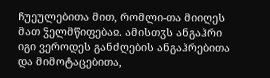ჩუეულებითა მით, რომლი-თა მიიღეს მათ ჴელმწიფებაჲ. ამისთჳს ანგაჰრი იგი ვეროდეს განძღების ანგაჰრებითა და მიმოტაცებითა,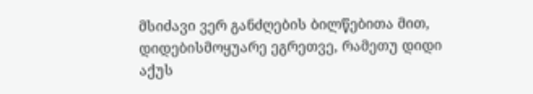მსიძავი ვერ განძღების ბილწებითა მით, დიდებისმოყუარე ეგრეთვე, რამეთუ დიდი აქუს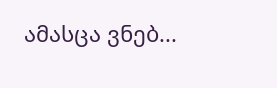ამასცა ვნებ...